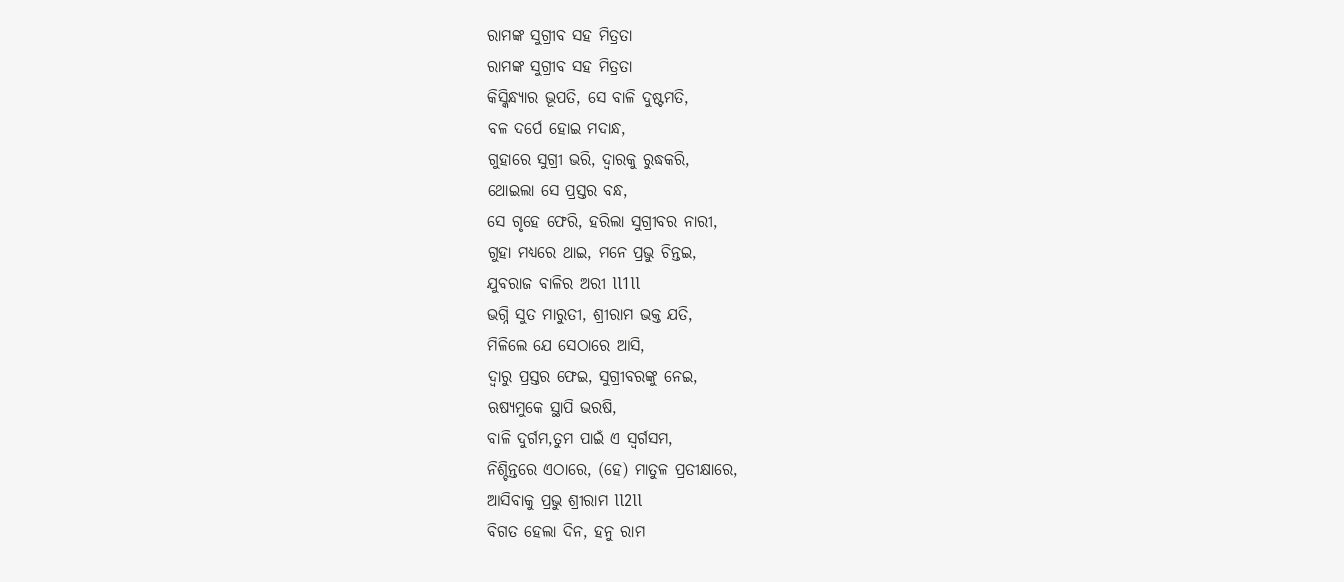ରାମଙ୍କ ସୁଗ୍ରୀବ ସହ ମିତ୍ରତା
ରାମଙ୍କ ସୁଗ୍ରୀବ ସହ ମିତ୍ରତା
କିସ୍କିନ୍ଧ୍ୟାର ଭୂପତି, ସେ ବାଳି ଦୁଷ୍ଟମତି,
ବଳ ଦର୍ପେ ହୋଇ ମଦାନ୍ଧ,
ଗୁହାରେ ସୁଗ୍ରୀ ଭରି, ଦ୍ଵାରକୁ ରୁଦ୍ଧକରି,
ଥୋଇଲା ସେ ପ୍ରସ୍ତର ବନ୍ଧ,
ସେ ଗୃହେ ଫେରି, ହରିଲା ସୁଗ୍ରୀବର ନାରୀ,
ଗୁହା ମଧ୍ୟରେ ଥାଇ, ମନେ ପ୍ରଭୁ ଚିନ୍ତଇ,
ଯୁବରାଜ ବାଳିର ଅରୀ ll1ll
ଭଗ୍ନି ସୁତ ମାରୁତୀ, ଶ୍ରୀରାମ ଭକ୍ତ ଯତି,
ମିଳିଲେ ଯେ ସେଠାରେ ଆସି,
ଦ୍ୱାରୁ ପ୍ରସ୍ତର ଫେଇ, ସୁଗ୍ରୀବରଙ୍କୁ ନେଇ,
ଋଷ୍ୟମୁକେ ସ୍ଥାପି ଭରଷି,
ବାଳି ଦୁର୍ଗମ,ତୁମ ପାଇଁ ଏ ସ୍ୱର୍ଗସମ,
ନିଶ୍ଚିନ୍ତରେ ଏଠାରେ, (ହେ) ମାତୁଳ ପ୍ରତୀକ୍ଷାରେ,
ଆସିବାକୁ ପ୍ରଭୁ ଶ୍ରୀରାମ ll2ll
ବିଗତ ହେଲା ଦିନ, ହନୁ ରାମ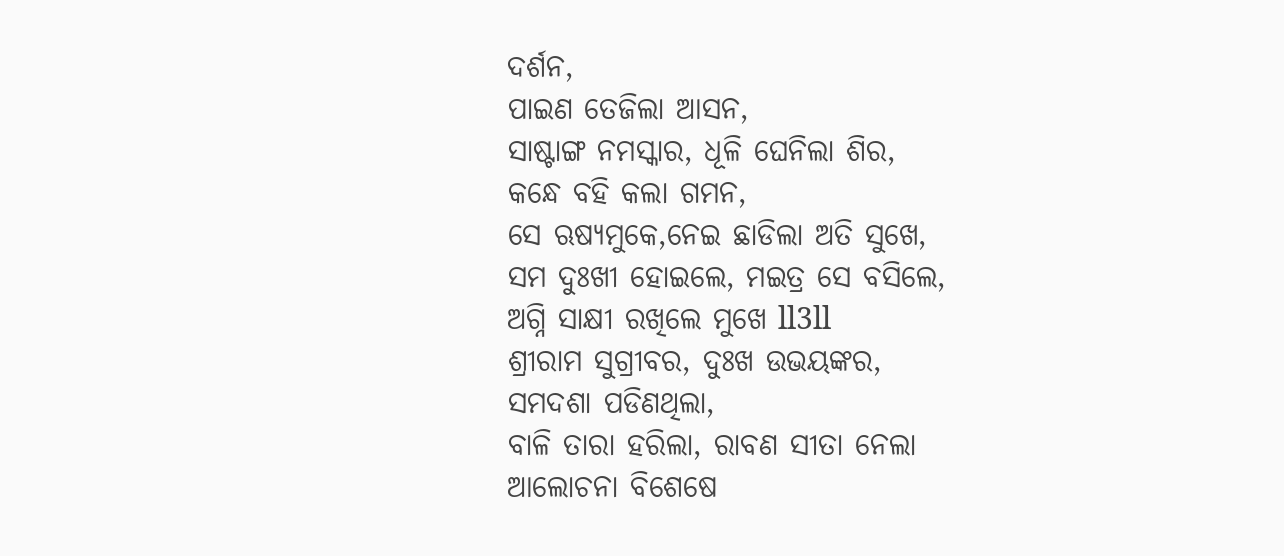ଦର୍ଶନ,
ପାଇଣ ତେଜିଲା ଆସନ,
ସାଷ୍ଟାଙ୍ଗ ନମସ୍କାର, ଧୂଳି ଘେନିଲା ଶିର,
କନ୍ଧେ ବହି କଲା ଗମନ,
ସେ ଋଷ୍ୟମୁକେ,ନେଇ ଛାଡିଲା ଅତି ସୁଖେ,
ସମ ଦୁଃଖୀ ହୋଇଲେ, ମଇତ୍ର ସେ ବସିଲେ,
ଅଗ୍ନି ସାକ୍ଷୀ ରଖିଲେ ମୁଖେ ll3ll
ଶ୍ରୀରାମ ସୁଗ୍ରୀବର, ଦୁଃଖ ଉଭୟଙ୍କର,
ସମଦଶା ପଡିଣଥିଲା,
ବାଳି ତାରା ହରିଲା, ରାବଣ ସୀତା ନେଲା
ଆଲୋଚନା ବିଶେଷେ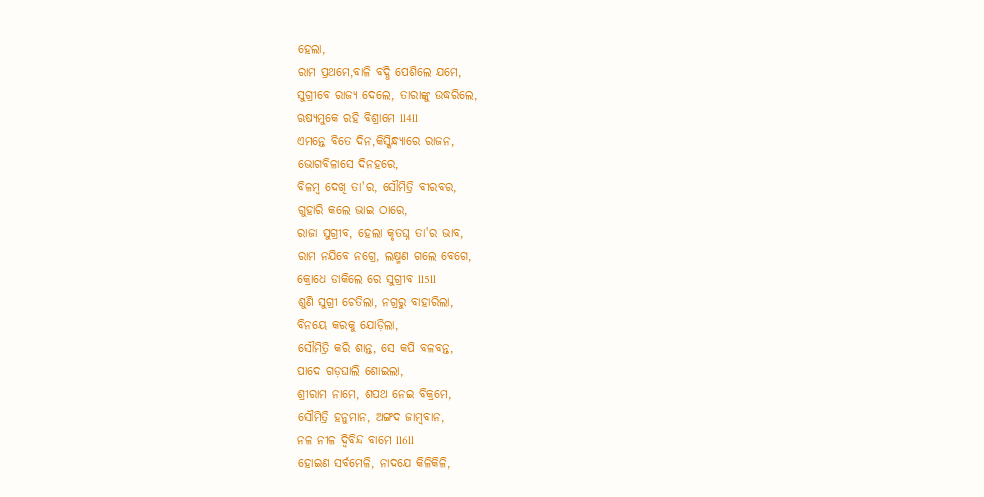ହେଲା,
ରାମ ପ୍ରଥମେ,ବାଳି ବଦ୍ଧି ପେଶିଲେ ଯମେ,
ସୁଗ୍ରୀବେ ରାଜ୍ୟ ଦେଲେ, ତାରାଙ୍କୁ ଉଦ୍ଧରିଲେ,
ଋଷ୍ୟମୁକେ ରହି ବିଶ୍ରାମେ ll4ll
ଏମନ୍ତେ ବିତେ ଦିନ,କିସ୍କିନ୍ଧ୍ୟାରେ ରାଜନ,
ଭୋଗବିଳାସେ ଦିନହରେ,
ବିଳମ୍ବ ଦେଖି ତା'ର, ସୌମିତ୍ରି ବୀରବର,
ଗୁହାରି କଲେ ଭାଇ ଠାରେ,
ରାଜା ସୁଗ୍ରୀବ, ହେଲା କୃତଘ୍ନ ତା'ର ଭାବ,
ରାମ ନଯିବେ ନଗ୍ରେ, ଲକ୍ଷ୍ମଣ ଗଲେ ବେଗେ,
କ୍ରୋଧେ ଡାକିଲେ ରେ ସୁଗ୍ରୀବ ll5ll
ଶୁଣି ସୁଗ୍ରୀ ଚେତିଲା, ନଗ୍ରରୁ ବାହାରିଲା,
ବିନୟେ କରକୁ ଯୋଡ଼ିଲା,
ସୌମିତ୍ରି କରି ଶାନ୍ତ, ସେ କପି ବଳବନ୍ତ,
ପାଦେ ଗଡ଼ଘାଲି ଶୋଇଲା,
ଶ୍ରୀରାମ ନାମେ, ଶପଥ ନେଇ ବିକ୍ରମେ,
ସୌମିତ୍ରି ହନୁମାନ, ଅଙ୍ଗଦ ଜାମ୍ବବାନ,
ନଳ ନୀଳ ଦ୍ବିବିନ୍ଦ ବାମେ ll6ll
ହୋଇଣ ସର୍ବମେଳି, ନାଦଯେ କିଳିକିଳି,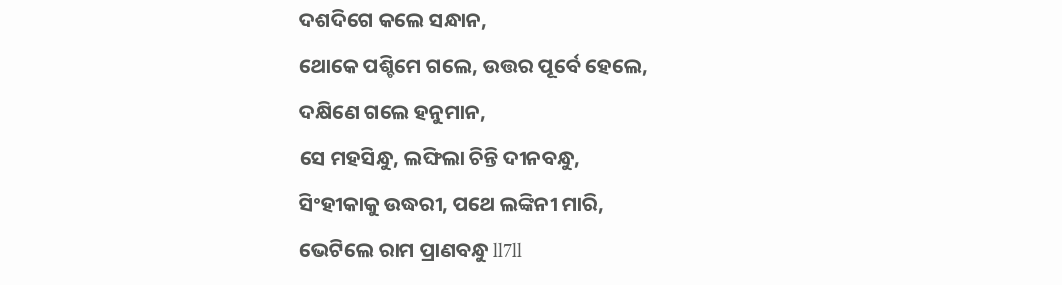ଦଶଦିଗେ କଲେ ସନ୍ଧାନ,
ଥୋକେ ପଶ୍ଚିମେ ଗଲେ, ଉତ୍ତର ପୂର୍ବେ ହେଲେ,
ଦକ୍ଷିଣେ ଗଲେ ହନୁମାନ,
ସେ ମହସିନ୍ଧୁ, ଲଙ୍ଘିଲା ଚିନ୍ତି ଦୀନବନ୍ଧୁ,
ସିଂହୀକାକୁ ଉଦ୍ଧରୀ, ପଥେ ଲଙ୍କିନୀ ମାରି,
ଭେଟିଲେ ରାମ ପ୍ରାଣବନ୍ଧୁ ll7ll